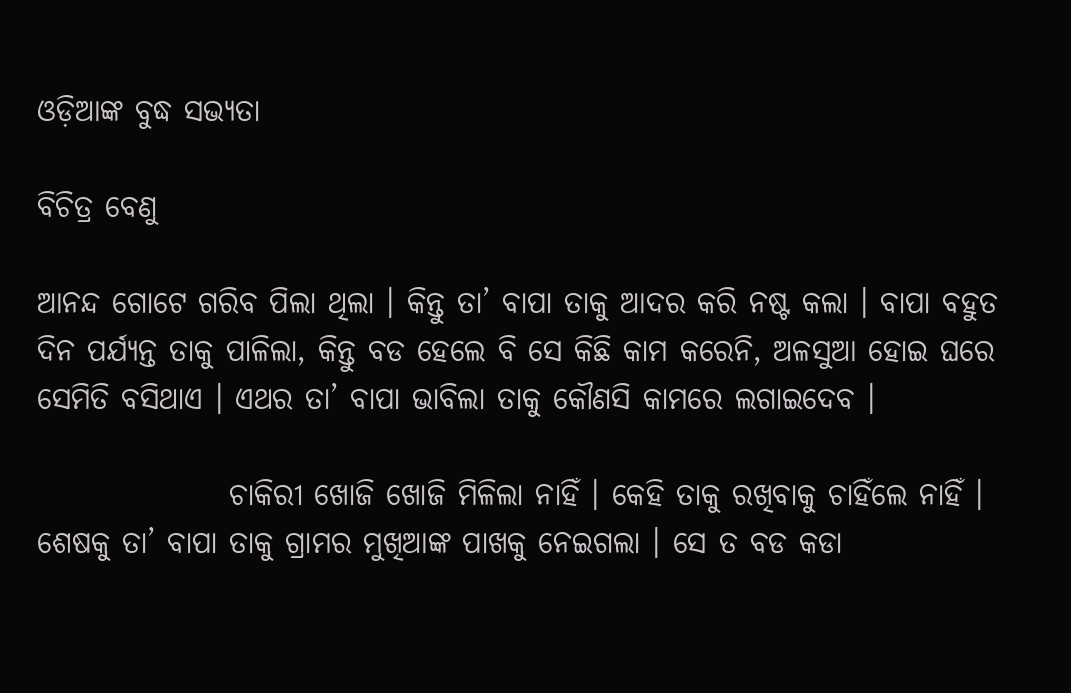ଓଡ଼ିଆଙ୍କ ବୁଦ୍ଧ ସଭ୍ୟତା

ବିଚିତ୍ର ବେଣୁ

ଆନନ୍ଦ ଗୋଟେ ଗରିବ ପିଲା ଥିଲା । କିନ୍ତୁ ତା’ ବାପା ତାକୁ ଆଦର କରି ନଷ୍ଟ କଲା । ବାପା ବହୁତ ଦିନ ପର୍ଯ୍ୟନ୍ତ ତାକୁ ପାଳିଲା, କିନ୍ତୁ ବଡ ହେଲେ ବି ସେ କିଛି କାମ କରେନି, ଅଳସୁଆ ହୋଇ ଘରେ ସେମିତି ବସିଥାଏ । ଏଥର ତା’ ବାପା ଭାବିଲା ତାକୁ କୌଣସି କାମରେ ଲଗାଇଦେବ ।

                ଚାକିରୀ ଖୋଜି ଖୋଜି ମିଳିଲା ନାହିଁ । କେହି ତାକୁ ରଖିବାକୁ ଚାହିଁଲେ ନାହିଁ । ଶେଷକୁ ତା’ ବାପା ତାକୁ ଗ୍ରାମର ମୁଖିଆଙ୍କ ପାଖକୁ ନେଇଗଲା । ସେ ତ ବଡ କଡା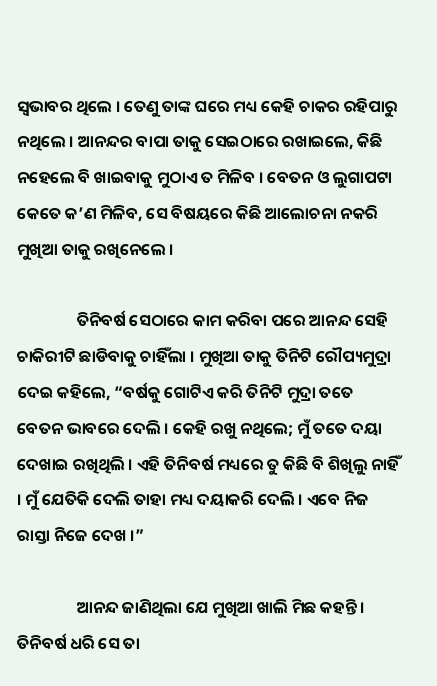ସ୍ୱଭାବର ଥିଲେ । ତେଣୁ ତାଙ୍କ ଘରେ ମଧ୍ୟ କେହି ଚାକର ରହିପାରୁ ନଥିଲେ । ଆନନ୍ଦର ବାପା ତାକୁ ସେଇଠାରେ ରଖାଇଲେ, କିଛି ନହେଲେ ବି ଖାଇବାକୁ ମୁଠାଏ ତ ମିଳିବ । ବେତନ ଓ ଲୁଗାପଟା କେତେ କ’ଣ ମିଳିବ, ସେ ବିଷୟରେ କିଛି ଆଲୋଚନା ନକରି ମୁଖିଆ ତାକୁ ରଖିନେଲେ ।

                ତିନିବର୍ଷ ସେଠାରେ କାମ କରିବା ପରେ ଆନନ୍ଦ ସେହି ଚାକିରୀଟି ଛାଡିବାକୁ ଚାହିଁଲା । ମୁଖିଆ ତାକୁ ତିନିଟି ରୌପ୍ୟମୁଦ୍ରା ଦେଇ କହିଲେ, “ବର୍ଷକୁ ଗୋଟିଏ କରି ତିନିଟି ମୁଦ୍ରା ତତେ ବେତନ ଭାବରେ ଦେଲି । କେହି ରଖୁ ନଥିଲେ; ମୁଁ ତତେ ଦୟା ଦେଖାଇ ରଖିଥିଲି । ଏହି ତିନିବର୍ଷ ମଧ୍ୟରେ ତୁ କିଛି ବି ଶିଖିଲୁ ନାହିଁ । ମୁଁ ଯେତିକି ଦେଲି ତାହା ମଧ୍ୟ ଦୟାକରି ଦେଲି । ଏବେ ନିଜ ରାସ୍ତା ନିଜେ ଦେଖ ।”

                ଆନନ୍ଦ ଜାଣିଥିଲା ଯେ ମୁଖିଆ ଖାଲି ମିଛ କହନ୍ତି । ତିନିବର୍ଷ ଧରି ସେ ତା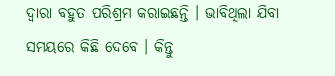ଦ୍ୱାରା ବହୁତ ପରିଶ୍ରମ କରାଇଛନ୍ତି । ଭାବିଥିଲା ଯିବା ସମୟରେ କିଛି ଦେବେ । କିନ୍ତୁ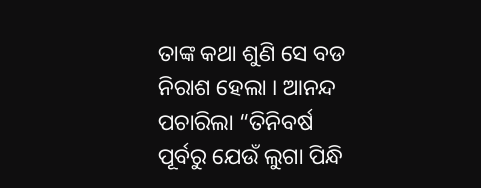ତାଙ୍କ କଥା ଶୁଣି ସେ ବଡ ନିରାଶ ହେଲା । ଆନନ୍ଦ ପଚାରିଲା “ତିନିବର୍ଷ ପୂର୍ବରୁ ଯେଉଁ ଲୁଗା ପିନ୍ଧି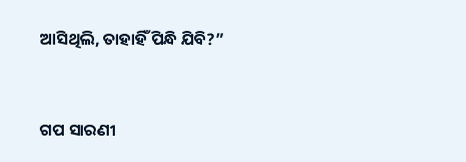ଆସିଥିଲି, ତାହାହିଁ ପିନ୍ଧି ଯିବି?”


ଗପ ସାରଣୀ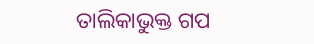ତାଲିକାଭୁକ୍ତ ଗପ